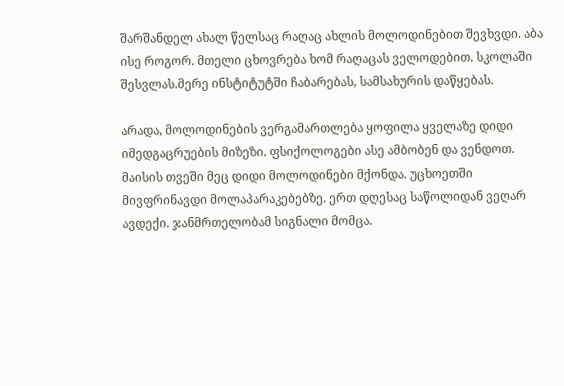შარშანდელ ახალ წელსაც რაღაც ახლის მოლოდინებით შევხვდი. აბა ისე როგორ. მთელი ცხოვრება ხომ რაღაცას ველოდებით. სკოლაში შესვლას.მერე ინსტიტუტში ჩაბარებას, სამსახურის დაწყებას.

არადა, მოლოდინების ვერგამართლება ყოფილა ყველაზე დიდი იმედგაცრუების მიზეზი. ფსიქოლოგები ასე ამბობენ და ვენდოთ.
მაისის თვეში მეც დიდი მოლოდინები მქონდა. უცხოეთში მივფრინავდი მოლაპარაკებებზე. ერთ დღესაც საწოლიდან ვეღარ ავდექი. ჯანმრთელობამ სიგნალი მომცა.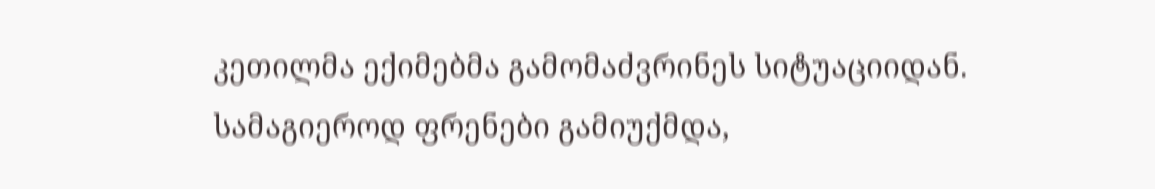კეთილმა ექიმებმა გამომაძვრინეს სიტუაციიდან.
სამაგიეროდ ფრენები გამიუქმდა,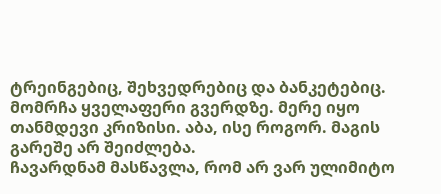ტრეინგებიც, შეხვედრებიც და ბანკეტებიც. მომრჩა ყველაფერი გვერდზე. მერე იყო თანმდევი კრიზისი. აბა, ისე როგორ. მაგის გარეშე არ შეიძლება.
ჩავარდნამ მასწავლა, რომ არ ვარ ულიმიტო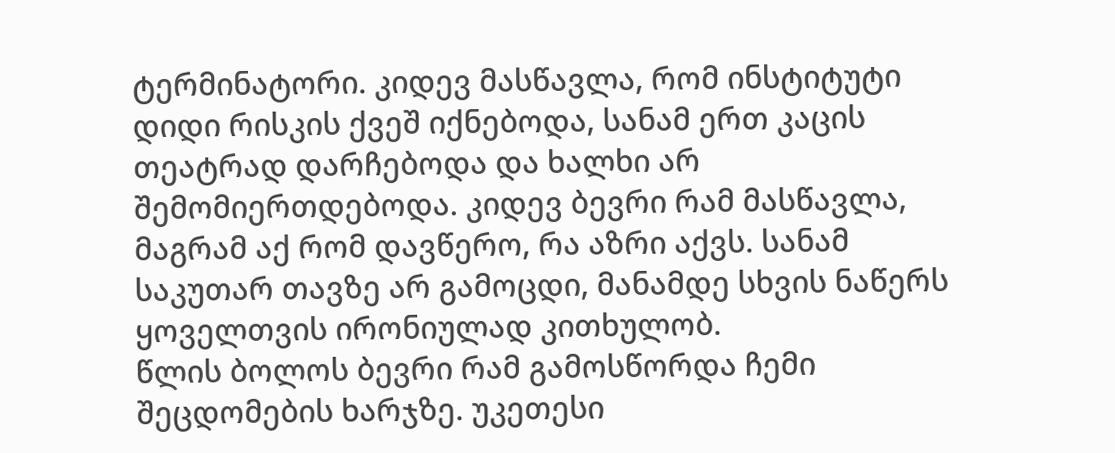ტერმინატორი. კიდევ მასწავლა, რომ ინსტიტუტი დიდი რისკის ქვეშ იქნებოდა, სანამ ერთ კაცის თეატრად დარჩებოდა და ხალხი არ შემომიერთდებოდა. კიდევ ბევრი რამ მასწავლა, მაგრამ აქ რომ დავწერო, რა აზრი აქვს. სანამ საკუთარ თავზე არ გამოცდი, მანამდე სხვის ნაწერს ყოველთვის ირონიულად კითხულობ.
წლის ბოლოს ბევრი რამ გამოსწორდა ჩემი შეცდომების ხარჯზე. უკეთესი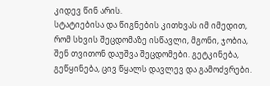კიდევ წინ არის.
სტატიებისა და წიგნების კითხვას იმ იმედით, რომ სხვის შეცდომაზე ისწავლი, მგონი, ჯობია, შენ თვითონ დაუშვა შეცდომები. გეტკინება, გეწყინება, ცივ წყალს დავლევ და გამოძვრები.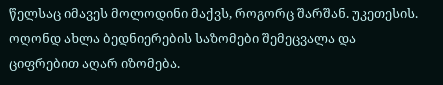წელსაც იმავეს მოლოდინი მაქვს, როგორც შარშან. უკეთესის. ოღონდ ახლა ბედნიერების საზომები შემეცვალა და ციფრებით აღარ იზომება.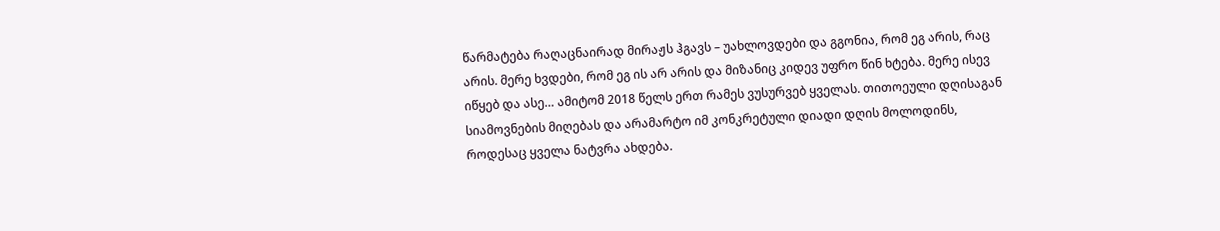წარმატება რაღაცნაირად მირაჟს ჰგავს – უახლოვდები და გგონია, რომ ეგ არის, რაც არის. მერე ხვდები, რომ ეგ ის არ არის და მიზანიც კიდევ უფრო წინ ხტება. მერე ისევ იწყებ და ასე… ამიტომ 2018 წელს ერთ რამეს ვუსურვებ ყველას. თითოეული დღისაგან სიამოვნების მიღებას და არამარტო იმ კონკრეტული დიადი დღის მოლოდინს, როდესაც ყველა ნატვრა ახდება.